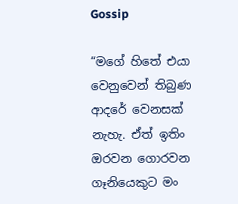Gossip

“මගේ හිතේ එයා වෙනුවෙන් තිබුණ ආදරේ වෙනසක් නැහැ. ඒත් ඉතිං ඔරවන ගොරවන ගෑනියෙකුට මං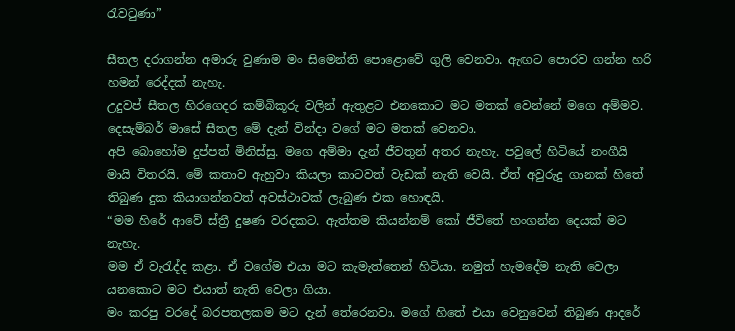රැවටුණා”

සීතල දරාගන්න අමාරු වුණාම මං සිමෙන්ති පොළොවේ ගුලි වෙනවා. ඇඟට පොරව ගන්න හරි හමන් රෙද්දක් නැහැ.
උදුවප් සීතල හිරගෙදර කම්බිකූරු වලින් ඇතුළට එනකොට මට මතක් වෙන්නේ මගෙ අම්මව. දෙසැම්බර් මාසේ සීතල මේ දැන් වින්දා වගේ මට මතක් වෙනවා.
අපි බොහෝම දුප්පත් මිනිස්සු. මගෙ අම්මා දැන් ජීවතුන් අතර නැහැ. පවුලේ හිටියේ නංගීයි මායි විතරයි. මේ කතාව ඇහුවා කියලා කාටවත් වැඩක් නැති වෙයි. ඒත් අවුරුදු ගානක් හිතේ තිබුණ දුක කියාගන්නවත් අවස්ථාවක් ලැබුණ එක හොඳයි.
“මම හිරේ ආවේ ස්ත්‍රී දුෂණ වරදකට. ඇත්තම කියන්නම් කෝ ජීවිතේ හංගන්න දෙයක් මට නැහැ.
මම ඒ වැරැද්ද කළා. ඒ වගේම එයා මට කැමැත්තෙන් හිටියා. නමුත් හැමදේම නැති වෙලා යනකොට මට එයාත් නැති වෙලා ගියා.
මං කරපු වරදේ බරපතලකම මට දැන් තේරෙනවා. මගේ හිතේ එයා වෙනුවෙන් තිබුණ ආදරේ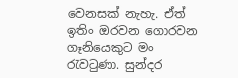වෙනසක් නැහැ. ඒත් ඉතිං ඔරවන ගොරවන ගෑනියෙකුට මං රැවටුණා. සුන්දර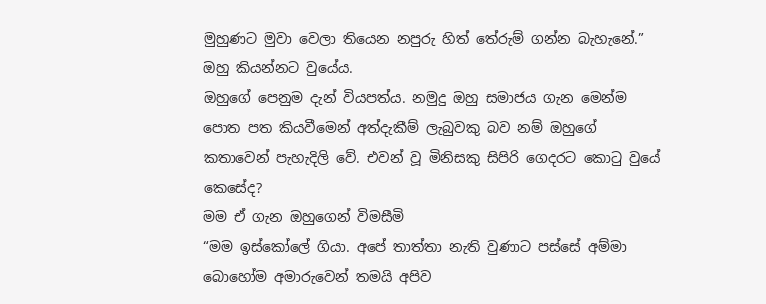මුහුණට මුවා වෙලා තියෙන නපුරු හිත් තේරුම් ගන්න බැහැනේ.”
ඔහු කියන්නට වුයේය.
ඔහුගේ පෙනුම දැන් වියපත්ය. නමුදු ඔහු සමාජය ගැන මෙන්ම පොත පත කියවීමෙන් අත්දැකීම් ලැබුවකු බව නම් ඔහුගේ කතාවෙන් පැහැදිලි වේ. එවන් වූ මිනිසකු සිපිරි ගෙදරට කොටු වුයේ කෙසේද?
මම ඒ ගැන ඔහුගෙන් විමසීමි
“මම ඉස්කෝලේ ගියා. අපේ තාත්තා නැති වුණාට පස්සේ අම්මා බොහෝම අමාරුවෙන් තමයි අපිව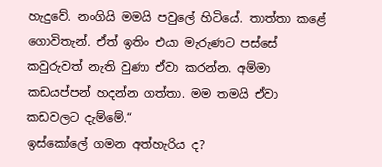හැදුවේ. නංගියි මමයි පවුලේ හිටියේ. තාත්තා කළේ ගොවිතැන්. ඒත් ඉතිං එයා මැරුණට පස්සේ කවුරුවත් නැති වුණා ඒවා කරන්න. අම්මා කඩයප්පන් හදන්න ගත්තා. මම තමයි ඒවා කඩවලට දැම්මේ.“
ඉස්කෝලේ ගමන අත්හැරිය ද?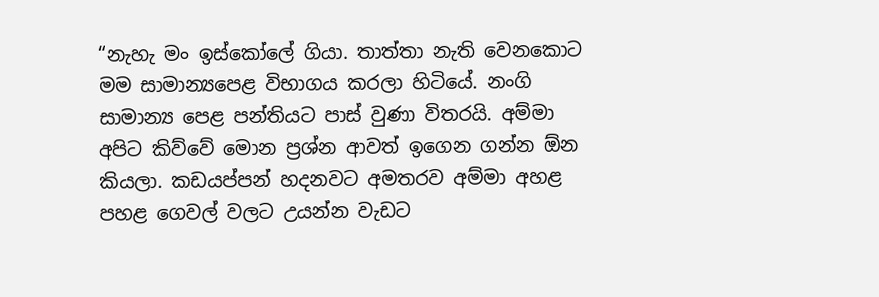“නැහැ මං ඉස්කෝලේ ගියා. තාත්තා නැති වෙනකොට මම සාමාන්‍යපෙළ විභාගය කරලා හිටියේ. නංගි සාමාන්‍ය පෙළ පන්තියට පාස් වුණා විතරයි. අම්මා අපිට කිව්වේ මොන ප්‍රශ්න ආවත් ඉගෙන ගන්න ඕන කියලා. කඩයප්පන් හදනවට අමතරව අම්මා අහළ පහළ ගෙවල් වලට උයන්න වැඩට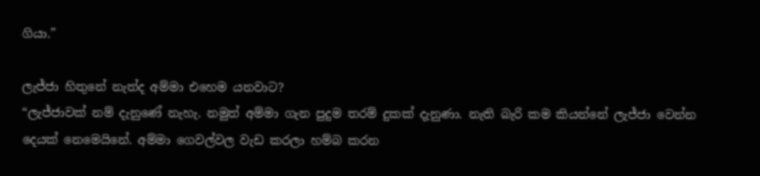ගියා.”

ලැජ්ජා හිතුනේ නැත්ද අම්මා එහෙම යනවාට?
“ලැජ්ජාවක් නම් දැනුණේ නැහැ. නමුත් අම්මා ගැන පුදුම තරම් දුකක් දැනුණා. නැති බැරි කම කියන්නේ ලැජ්ජා වෙන්න දෙයක් නෙමෙයිනේ. අම්මා ගෙවල්වල වැඩ කරලා හම්බ කරන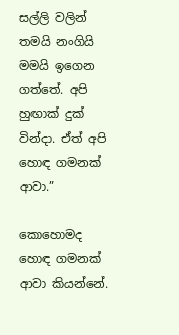සල්ලි වලින් තමයි නංගියි මමයි ඉගෙන ගත්තේ. අපි හුඟාක් දුක් වින්දා. ඒත් අපි හොඳ ගමනක් ආවා.”

කොහොමද හොඳ ගමනක් ආවා කියන්නේ.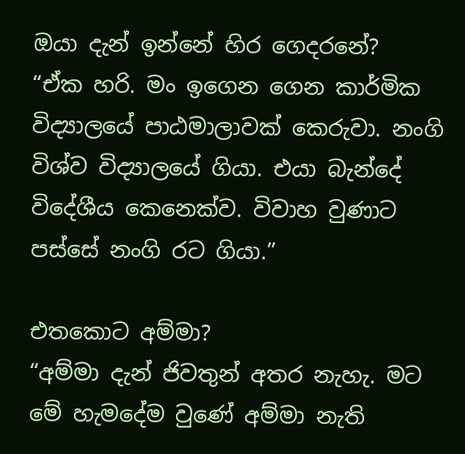ඔයා දැන් ඉන්නේ හිර ගෙදරනේ?
“ඒක හරි. මං ඉගෙන ගෙන කාර්මික විද්‍යාලයේ පාඨමාලාවක් කෙරුවා. නංගි විශ්ව විද්‍යාලයේ ගියා. එයා බැන්දේ විදේශීය කෙනෙක්ව. විවාහ වුණාට පස්සේ නංගි රට ගියා.”

එතකොට අම්මා?
“අම්මා දැන් ජිවතුන් අතර නැහැ. මට මේ හැමදේම වුණේ අම්මා නැති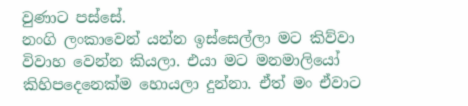වුණාට පස්සේ.
නංගි ලංකාවෙන් යන්න ඉස්සෙල්ලා මට කිව්වා විවාහ වෙන්න කියලා. එයා මට මනමාලියෝ කිහිපදෙනෙක්ම හොයලා දුන්නා. ඒත් මං ඒවාට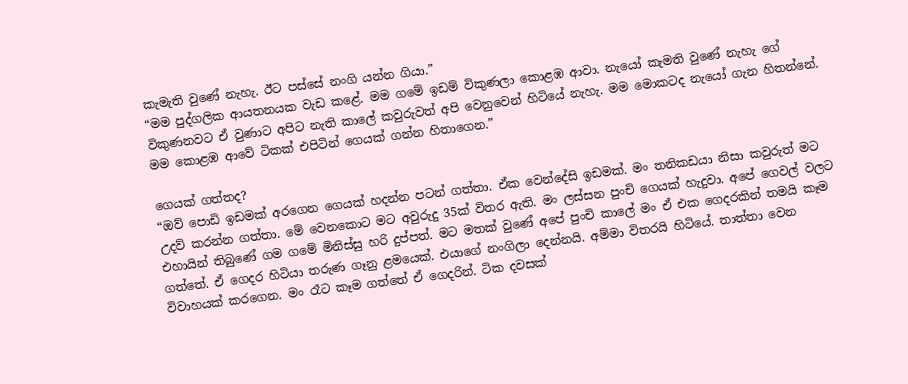කැමැති වුණේ නැහැ. ඊට පස්සේ නංගි යන්න ගියා.”
“මම පුද්ගලික ආයතනයක වැඩ කළේ. මම ගමේ ඉඩම් විකුණලා කොළඹ ආවා. නැයෝ කැමති වුණේ නැහැ ගේ විකුණනවට ඒ වුණාට අපිට නැති කාලේ කවුරුවත් අපි වෙනුවෙන් හිටියේ නැහැ. මම මොකටද නැයෝ ගැන හිතන්නේ. මම කොළඹ ආවේ ටිකක් එපිටින් ගෙයක් ගන්න හිතාගෙන.”

ගෙයක් ගත්තද?
“ඔව් පොඩි ඉඩමක් අරගෙන ගෙයක් හදන්න පටන් ගත්තා. ඒක වෙන්දේසි ඉඩමක්. මං තනිකඩයා නිසා කවුරුත් මට උදව් කරන්න ගත්තා. මේ වෙනකොට මට අවුරුදු 35ක් විතර ඇති. මං ලස්සන පුංචි ගෙයක් හැදුවා. අපේ ගෙවල් වලට එහායින් තිබුණේ ගම ගමේ මිනිස්සු හරි දුප්පත්. මට මතක් වුණේ අපේ පුංචි කාලේ මං ඒ එක ගෙදරකින් තමයි කෑම ගත්තේ. ඒ ගෙදර හිටියා තරුණ ගෑනු ළමයෙක්. එයාගේ නංගිලා දෙන්නයි. අම්මා විතරයි හිටියේ. තාත්තා වෙන විවාහයක් කරගෙන. මං රෑට කෑම ගත්තේ ඒ ගෙදරින්. ටික දවසක්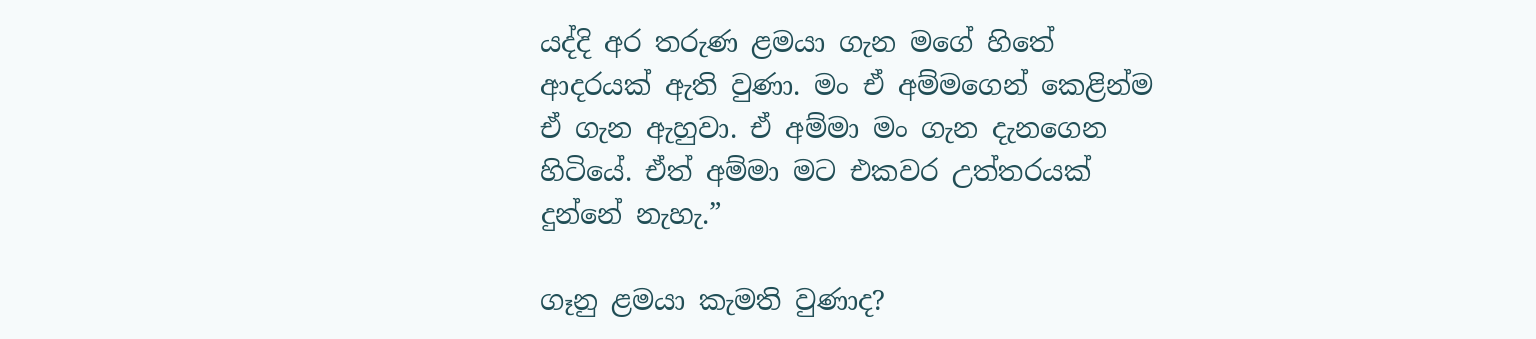යද්දි අර තරුණ ළමයා ගැන මගේ හිතේ ආදරයක් ඇති වුණා. මං ඒ අම්මගෙන් කෙළින්ම ඒ ගැන ඇහුවා. ඒ අම්මා මං ගැන දැනගෙන හිටියේ. ඒත් අම්මා මට එකවර උත්තරයක් දුන්නේ නැහැ.”

ගෑනු ළමයා කැමති වුණාද?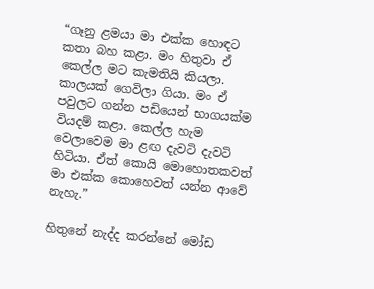“ගෑනු ළමයා මා එක්ක හොඳට කතා බහ කළා. මං හිතුවා ඒ කෙල්ල මට කැමතියි කියලා. කාලයක් ගෙවිලා ගියා. මං ඒ පවුලට ගන්න පඩියෙන් භාගයක්ම වියදම් කළා. කෙල්ල හැම වෙලාවෙම මා ළඟ දැවටි දැවටි හිටියා. ඒත් කොයි මොහොතකවත් මා එක්ක කොහෙවත් යන්න ආවේ නැහැ.”

හිතුනේ නැද්ද කරන්නේ මෝඩ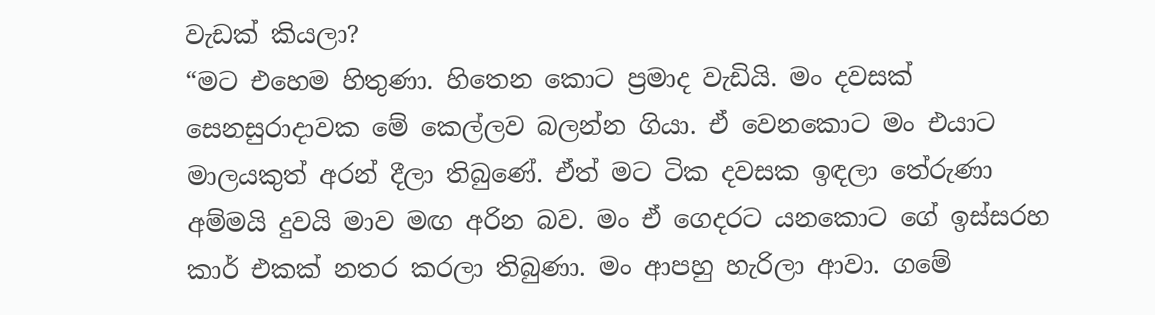වැඩක් කියලා?
“මට එහෙම හිතුණා. හිතෙන කොට ප්‍රමාද වැඩියි. මං දවසක් සෙනසුරාදාවක මේ කෙල්ලව බලන්න ගියා. ඒ වෙනකොට මං එයාට මාලයකුත් අරන් දීලා තිබුණේ. ඒත් මට ටික දවසක ඉඳලා තේරුණා අම්මයි දුවයි මාව මඟ අරින බව. මං ඒ ගෙදරට යනකොට ගේ ඉස්සරහ කාර් එකක් නතර කරලා තිබුණා. මං ආපහු හැරිලා ආවා. ගමේ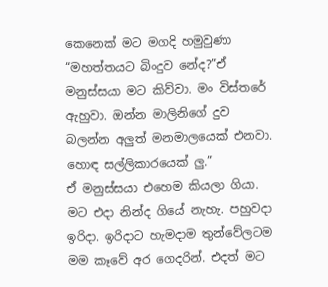කෙනෙක් මට මගදි හමුවුණා “මහත්තයට බිංදුව නේද?”ඒ මනුස්සයා මට කිව්වා. මං විස්තරේ ඇහුවා. ඔන්න මාලිනිගේ දුව බලන්න අලුත් මනමාලයෙක් එනවා. හොඳ සල්ලිකාරයෙක් ලු.”
ඒ මනුස්සයා එහෙම කියලා ගියා. මට එදා නින්ද ගියේ නැහැ. පහුවදා ඉරිදා. ඉරිදාට හැමදාම තුන්වේලටම මම කෑවේ අර ගෙදරින්. එදත් මට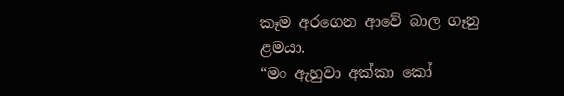කෑම අරගෙන ආවේ බාල ගෑනු ළමයා.
“මං ඇහුවා අක්කා කෝ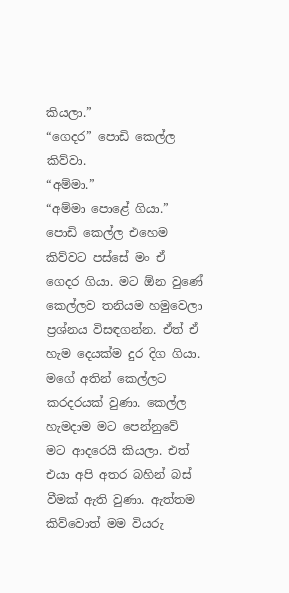කියලා.”
“ගෙදර” පොඩි කෙල්ල කිව්වා.
“අම්මා.”
“අම්මා පොළේ ගියා.”
පොඩි කෙල්ල එහෙම කිව්වට පස්සේ මං ඒ ගෙදර ගියා. මට ඕන වුණේ කෙල්ලව තනියම හමුවෙලා ප්‍රශ්නය විසඳගන්න. ඒත් ඒ හැම දෙයක්ම දුර දිග ගියා. මගේ අතින් කෙල්ලට කරදරයක් වුණා. කෙල්ල හැමදාම මට පෙන්නුවේ මට ආදරෙයි කියලා. එත් එයා අපි අතර බහින් බස් වීමක් ඇති වුණා. ඇත්තම කිව්වොත් මම වියරු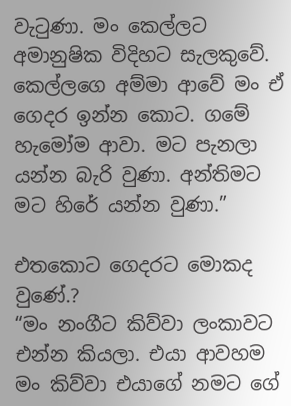වැටුණා. මං කෙල්ලට අමානුෂික විදිහට සැලකුවේ. කෙල්ලගෙ අම්මා ආවේ මං ඒ ගෙදර ඉන්න කොට. ගමේ හැමෝම ආවා. මට පැනලා යන්න බැරි වුණා. අන්තිමට මට හිරේ යන්න වුණා.”

එතකොට ගෙදරට මොකද වුණේ.?
“මං නංගීට කිව්වා ලංකාවට එන්න කියලා. එයා ආවහම මං කිව්වා එයාගේ නමට ගේ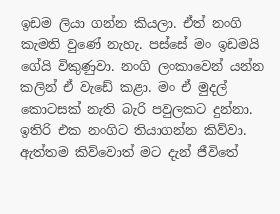ඉඩම ලියා ගන්න කියලා. ඒත් නංගි කැමති වුණේ නැහැ. පස්සේ මං ඉඩමයි ගේයි විකුණුවා. නංගි ලංකාවෙන් යන්න කලින් ඒ වැඩේ කළා. මං ඒ මුදල් කොටසක් නැති බැරි පවුලකට දුන්නා. ඉතිරි එක නංගිට තියාගන්න කිව්වා. ඇත්තම කිව්වොත් මට දැන් ජීවිතේ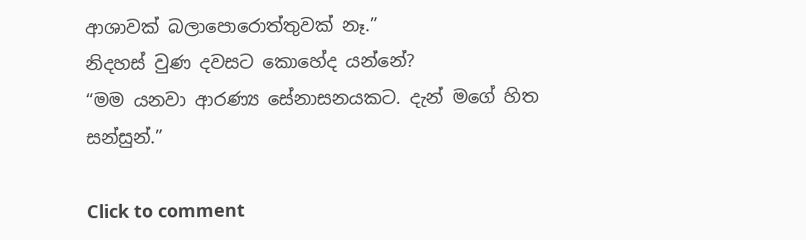ආශාවක් බලාපොරොත්තුවක් නෑ.”
නිදහස් වුණ දවසට කොහේද යන්නේ?
“මම යනවා ආරණ්‍ය සේනාසනයකට. දැන් මගේ හිත සන්සුන්.”

Click to comment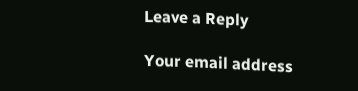Leave a Reply

Your email address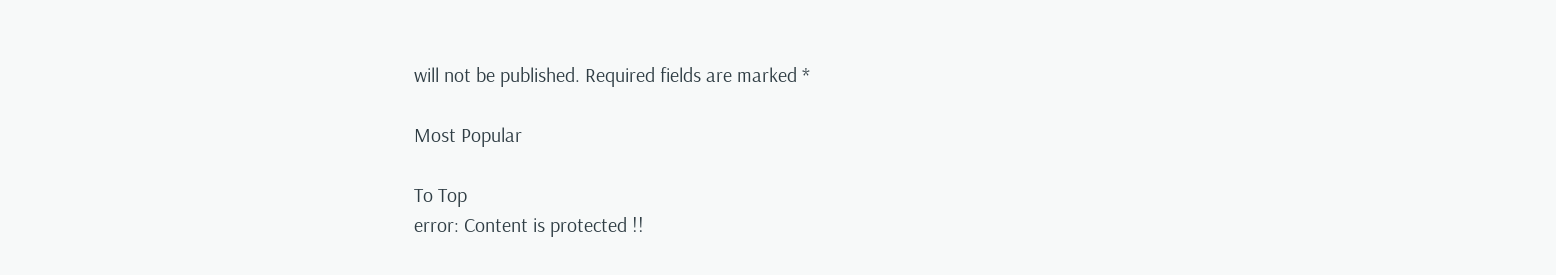will not be published. Required fields are marked *

Most Popular

To Top
error: Content is protected !!